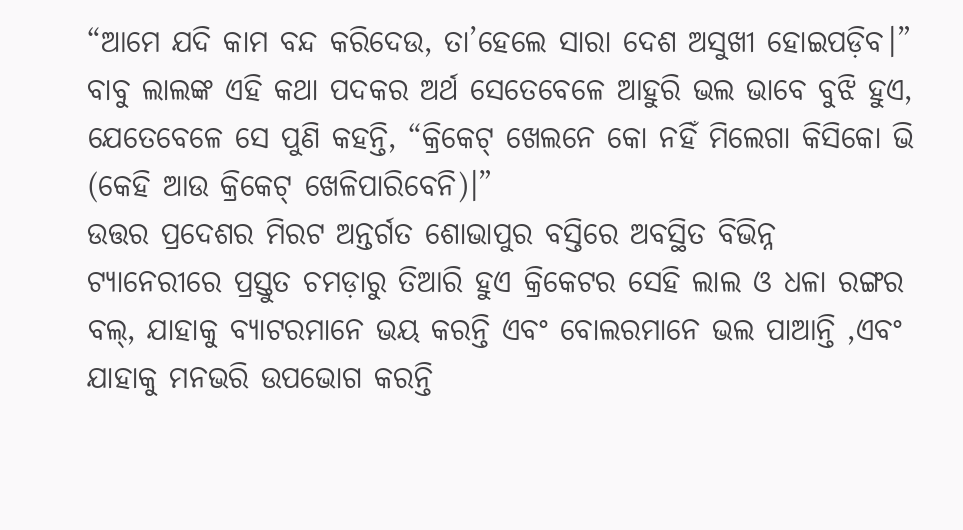“ଆମେ ଯଦି କାମ ବନ୍ଦ କରିଦେଉ, ତା’ହେଲେ ସାରା ଦେଶ ଅସୁଖୀ ହୋଇପଡ଼ିବ।”
ବାବୁ ଲାଲଙ୍କ ଏହି କଥା ପଦକର ଅର୍ଥ ସେତେବେଳେ ଆହୁରି ଭଲ ଭାବେ ବୁଝି ହୁଏ, ଯେତେବେଳେ ସେ ପୁଣି କହନ୍ତି, “କ୍ରିକେଟ୍ ଖେଲନେ କୋ ନହିଁ ମିଲେଗା କିସିକୋ ଭି (କେହି ଆଉ କ୍ରିକେଟ୍ ଖେଳିପାରିବେନି)।”
ଉତ୍ତର ପ୍ରଦେଶର ମିରଟ ଅନ୍ତର୍ଗତ ଶୋଭାପୁର ବସ୍ତିରେ ଅବସ୍ଥିତ ବିଭିନ୍ନ ଟ୍ୟାନେରୀରେ ପ୍ରସ୍ତୁତ ଚମଡ଼ାରୁ ତିଆରି ହୁଏ କ୍ରିକେଟର ସେହି ଲାଲ ଓ ଧଳା ରଙ୍ଗର ବଲ୍, ଯାହାକୁ ବ୍ୟାଟରମାନେ ଭୟ କରନ୍ତି ଏବଂ ବୋଲରମାନେ ଭଲ ପାଆନ୍ତି ,ଏବଂ ଯାହାକୁ ମନଭରି ଉପଭୋଗ କରନ୍ତି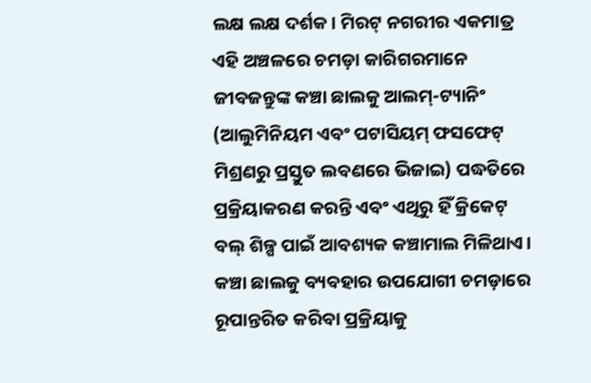ଲକ୍ଷ ଲକ୍ଷ ଦର୍ଶକ। ମିରଟ୍ ନଗରୀର ଏକମାତ୍ର ଏହି ଅଞ୍ଚଳରେ ଚମଡ଼ା କାରିଗରମାନେ ଜୀବଜନ୍ତୁଙ୍କ କଞ୍ଚା ଛାଲକୁ ଆଲମ୍-ଟ୍ୟାନିଂ (ଆଲୁମିନିୟମ ଏବଂ ପଟାସିୟମ୍ ଫସଫେଟ୍ ମିଶ୍ରଣରୁ ପ୍ରସ୍ତୁତ ଲବଣରେ ଭିଜାଇ) ପଦ୍ଧତିରେ ପ୍ରକ୍ରିୟାକରଣ କରନ୍ତି ଏବଂ ଏଥିରୁ ହିଁ କ୍ରିକେଟ୍ ବଲ୍ ଶିଳ୍ପ ପାଇଁ ଆବଶ୍ୟକ କଞ୍ଚାମାଲ ମିଳିଥାଏ। କଞ୍ଚା ଛାଲକୁ ବ୍ୟବହାର ଉପଯୋଗୀ ଚମଡ଼ାରେ ରୂପାନ୍ତରିତ କରିବା ପ୍ରକ୍ରିୟାକୁ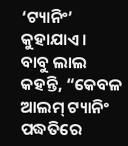‘ଟ୍ୟାନିଂ’ କୁହାଯାଏ।
ବାବୁ ଲାଲ କହନ୍ତି, “କେବଳ ଆଲମ୍ ଟ୍ୟାନିଂ ପଦ୍ଧତିରେ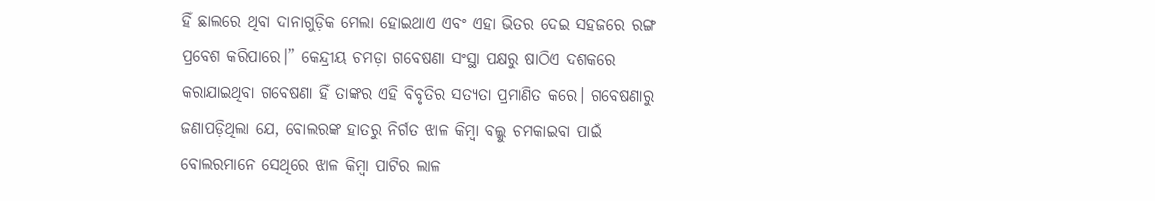ହିଁ ଛାଲରେ ଥିବା ଦାନାଗୁଡ଼ିକ ମେଲା ହୋଇଥାଏ ଏବଂ ଏହା ଭିତର ଦେଇ ସହଜରେ ରଙ୍ଗ ପ୍ରବେଶ କରିପାରେ।” କେନ୍ଦ୍ରୀୟ ଚମଡ଼ା ଗବେଷଣା ସଂସ୍ଥା ପକ୍ଷରୁ ଷାଠିଏ ଦଶକରେ କରାଯାଇଥିବା ଗବେଷଣା ହିଁ ତାଙ୍କର ଏହି ବିବୃତିର ସତ୍ୟତା ପ୍ରମାଣିତ କରେ। ଗବେଷଣାରୁ ଜଣାପଡ଼ିଥିଲା ଯେ, ବୋଲରଙ୍କ ହାତରୁ ନିର୍ଗତ ଝାଳ କିମ୍ବା ବଲ୍କୁ ଚମକାଇବା ପାଇଁ ବୋଲରମାନେ ସେଥିରେ ଝାଳ କିମ୍ବା ପାଟିର ଲାଳ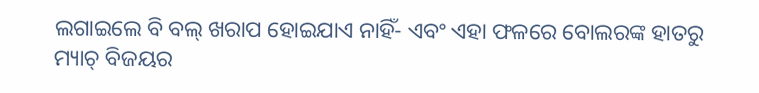ଲଗାଇଲେ ବି ବଲ୍ ଖରାପ ହୋଇଯାଏ ନାହିଁ- ଏବଂ ଏହା ଫଳରେ ବୋଲରଙ୍କ ହାତରୁ ମ୍ୟାଚ୍ ବିଜୟର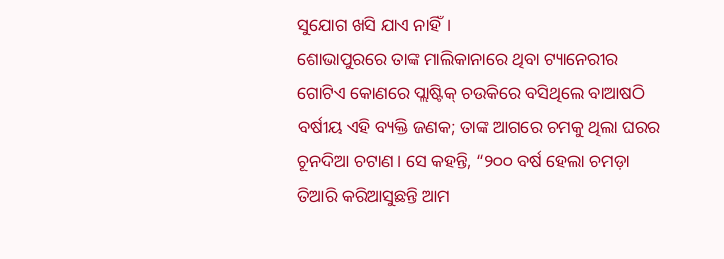ସୁଯୋଗ ଖସି ଯାଏ ନାହିଁ।
ଶୋଭାପୁରରେ ତାଙ୍କ ମାଲିକାନାରେ ଥିବା ଟ୍ୟାନେରୀର ଗୋଟିଏ କୋଣରେ ପ୍ଲାଷ୍ଟିକ୍ ଚଉକିରେ ବସିଥିଲେ ବାଆଷଠି ବର୍ଷୀୟ ଏହି ବ୍ୟକ୍ତି ଜଣକ; ତାଙ୍କ ଆଗରେ ଚମକୁ ଥିଲା ଘରର ଚୂନଦିଆ ଚଟାଣ। ସେ କହନ୍ତି, “୨୦୦ ବର୍ଷ ହେଲା ଚମଡ଼ା ତିଆରି କରିଆସୁଛନ୍ତି ଆମ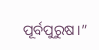ପୂର୍ବପୁରୁଷ।”